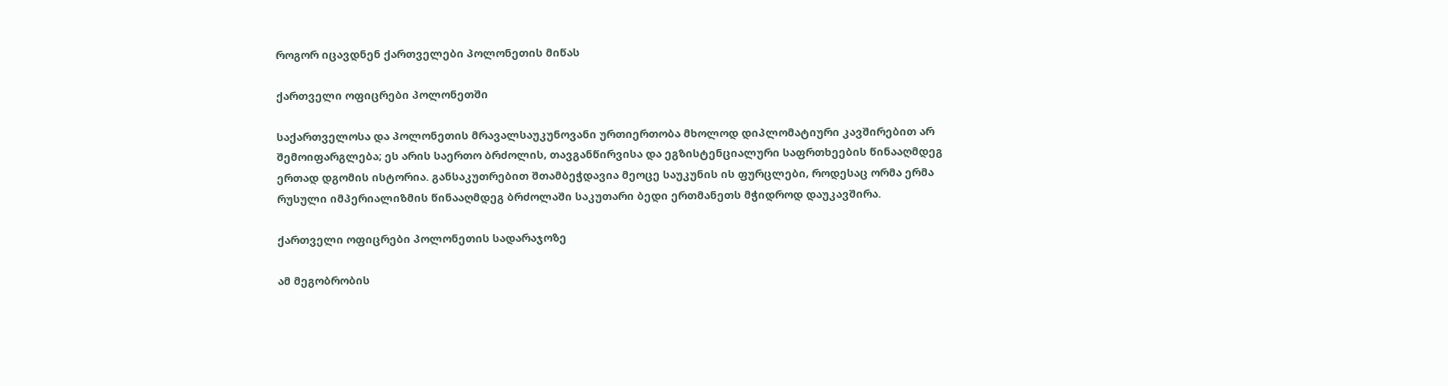როგორ იცავდნენ ქართველები პოლონეთის მიწას

ქართველი ოფიცრები პოლონეთში

საქართველოსა და პოლონეთის მრავალსაუკუნოვანი ურთიერთობა მხოლოდ დიპლომატიური კავშირებით არ შემოიფარგლება; ეს არის საერთო ბრძოლის, თავგანწირვისა და ეგზისტენციალური საფრთხეების წინააღმდეგ ერთად დგომის ისტორია. განსაკუთრებით შთამბეჭდავია მეოცე საუკუნის ის ფურცლები, როდესაც ორმა ერმა რუსული იმპერიალიზმის წინააღმდეგ ბრძოლაში საკუთარი ბედი ერთმანეთს მჭიდროდ დაუკავშირა.

ქართველი ოფიცრები პოლონეთის სადარაჯოზე

ამ მეგობრობის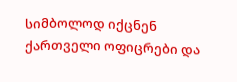სიმბოლოდ იქცნენ ქართველი ოფიცრები და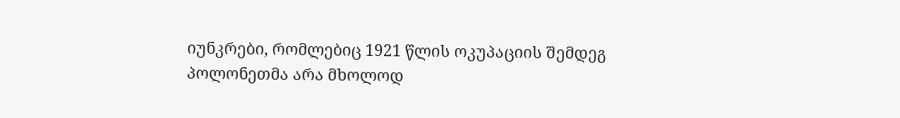იუნკრები, რომლებიც 1921 წლის ოკუპაციის შემდეგ პოლონეთმა არა მხოლოდ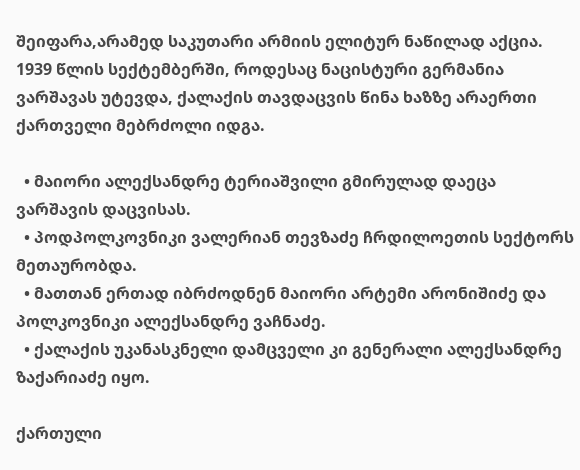შეიფარა,არამედ საკუთარი არმიის ელიტურ ნაწილად აქცია. 1939 წლის სექტემბერში, როდესაც ნაცისტური გერმანია ვარშავას უტევდა, ქალაქის თავდაცვის წინა ხაზზე არაერთი ქართველი მებრძოლი იდგა.

  • მაიორი ალექსანდრე ტერიაშვილი გმირულად დაეცა ვარშავის დაცვისას.
  • პოდპოლკოვნიკი ვალერიან თევზაძე ჩრდილოეთის სექტორს მეთაურობდა.
  • მათთან ერთად იბრძოდნენ მაიორი არტემი არონიშიძე და პოლკოვნიკი ალექსანდრე ვაჩნაძე.
  • ქალაქის უკანასკნელი დამცველი კი გენერალი ალექსანდრე ზაქარიაძე იყო.

ქართული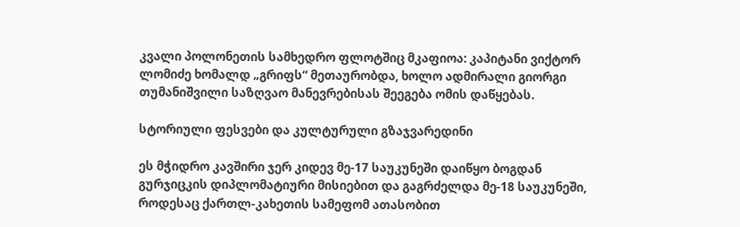კვალი პოლონეთის სამხედრო ფლოტშიც მკაფიოა: კაპიტანი ვიქტორ ლომიძე ხომალდ „გრიფს“ მეთაურობდა, ხოლო ადმირალი გიორგი თუმანიშვილი საზღვაო მანევრებისას შეეგება ომის დაწყებას.

სტორიული ფესვები და კულტურული გზაჯვარედინი

ეს მჭიდრო კავშირი ჯერ კიდევ მე-17 საუკუნეში დაიწყო ბოგდან გურჯიცკის დიპლომატიური მისიებით და გაგრძელდა მე-18 საუკუნეში, როდესაც ქართლ-კახეთის სამეფომ ათასობით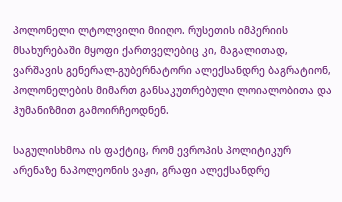პოლონელი ლტოლვილი მიიღო. რუსეთის იმპერიის მსახურებაში მყოფი ქართველებიც კი, მაგალითად, ვარშავის გენერალ-გუბერნატორი ალექსანდრე ბაგრატიონ, პოლონელების მიმართ განსაკუთრებული ლოიალობითა და ჰუმანიზმით გამოირჩეოდნენ.

საგულისხმოა ის ფაქტიც, რომ ევროპის პოლიტიკურ არენაზე ნაპოლეონის ვაჟი, გრაფი ალექსანდრე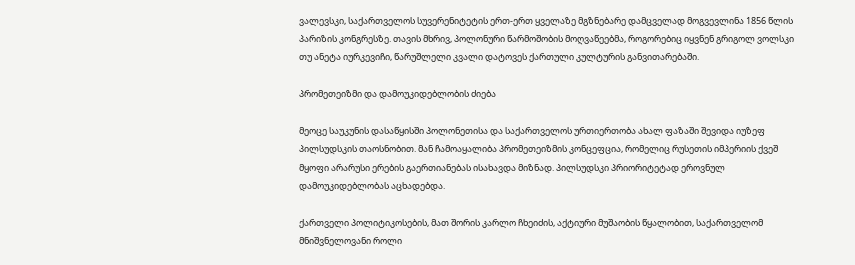ვალევსკი, საქართველოს სუვერენიტეტის ერთ-ერთ ყველაზე მგზნებარე დამცველად მოგვევლინა 1856 წლის პარიზის კონგრესზე. თავის მხრივ, პოლონური წარმოშობის მოღვაწეებმა, როგორებიც იყვნენ გრიგოლ ვოლსკი თუ ანეტა იურკევიჩი, წარუშლელი კვალი დატოვეს ქართული კულტურის განვითარებაში.

პრომეთეიზმი და დამოუკიდებლობის ძიება

მეოცე საუკუნის დასაწყისში პოლონეთისა და საქართველოს ურთიერთობა ახალ ფაზაში შევიდა იუზეფ პილსუდსკის თაოსნობით. მან ჩამოაყალიბა პრომეთეიზმის კონცეფცია, რომელიც რუსეთის იმპერიის ქვეშ მყოფი არარუსი ერების გაერთიანებას ისახავდა მიზნად. პილსუდსკი პრიორიტეტად ეროვნულ დამოუკიდებლობას აცხადებდა.

ქართველი პოლიტიკოსების, მათ შორის კარლო ჩხეიძის, აქტიური მუშაობის წყალობით, საქართველომ მნიშვნელოვანი როლი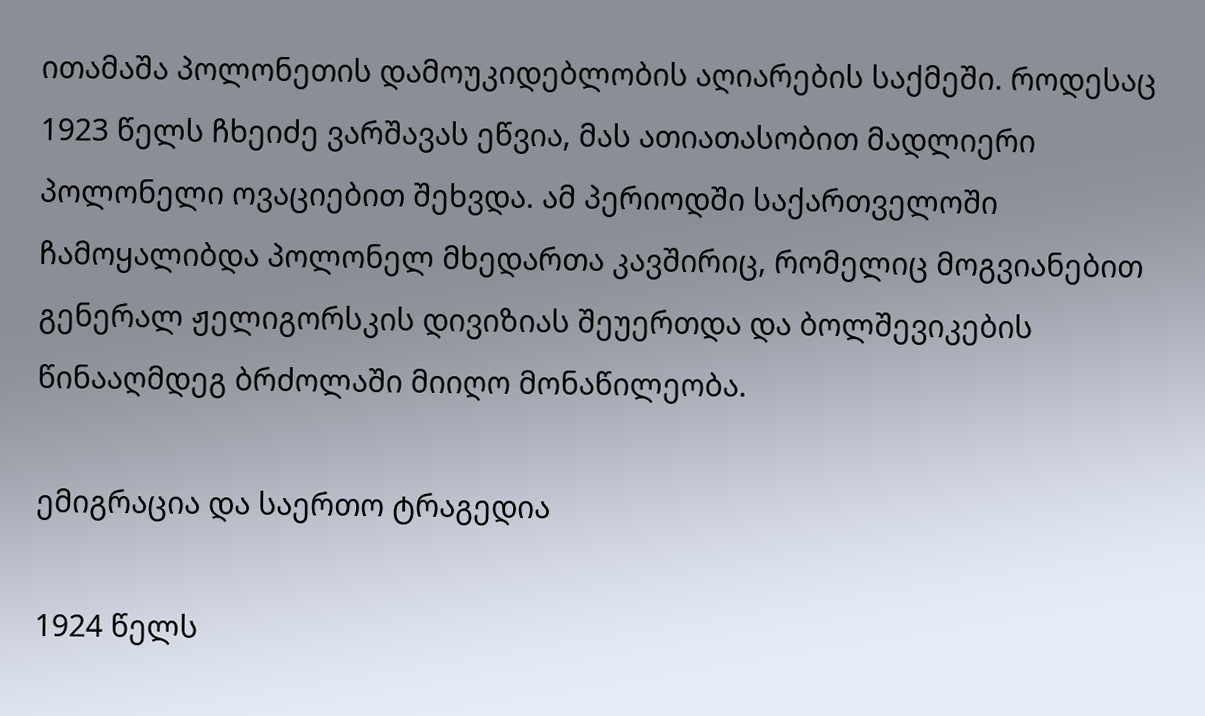ითამაშა პოლონეთის დამოუკიდებლობის აღიარების საქმეში. როდესაც 1923 წელს ჩხეიძე ვარშავას ეწვია, მას ათიათასობით მადლიერი პოლონელი ოვაციებით შეხვდა. ამ პერიოდში საქართველოში ჩამოყალიბდა პოლონელ მხედართა კავშირიც, რომელიც მოგვიანებით გენერალ ჟელიგორსკის დივიზიას შეუერთდა და ბოლშევიკების წინააღმდეგ ბრძოლაში მიიღო მონაწილეობა.

ემიგრაცია და საერთო ტრაგედია

1924 წელს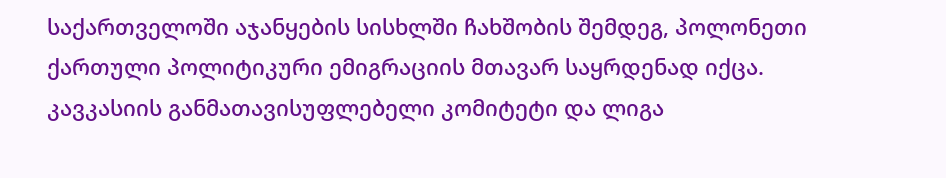საქართველოში აჯანყების სისხლში ჩახშობის შემდეგ, პოლონეთი ქართული პოლიტიკური ემიგრაციის მთავარ საყრდენად იქცა. კავკასიის განმათავისუფლებელი კომიტეტი და ლიგა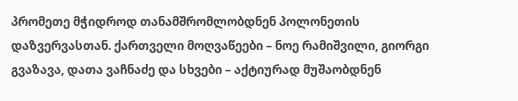პრომეთე მჭიდროდ თანამშრომლობდნენ პოლონეთის დაზვერვასთან. ქართველი მოღვაწეები – ნოე რამიშვილი, გიორგი გვაზავა, დათა ვაჩნაძე და სხვები – აქტიურად მუშაობდნენ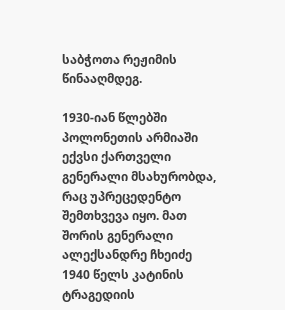საბჭოთა რეჟიმის წინააღმდეგ.

1930-იან წლებში პოლონეთის არმიაში ექვსი ქართველი გენერალი მსახურობდა, რაც უპრეცედენტო შემთხვევა იყო. მათ შორის გენერალი ალექსანდრე ჩხეიძე 1940 წელს კატინის ტრაგედიის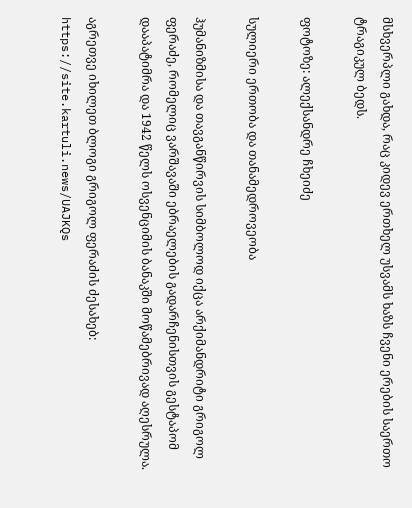მსხვერპლი გახდა, რაც კიდევ ერთხელ უსვამს ხაზს ჩვენი ერების საერთო ტრაგიკულ ბედს.

ფოტოზე: ალექსანდრე ჩხეიძე

სულიერი ერთობა და თანამედროვეობა

ჰუმანიზმისა და თავგანწირვის სიმბოლოდ იქცა არქიმანდრიტი გრიგოლ ფერაძე, რომელიც ვარშავაში ებრაელების გადარჩენისთვის გესტაპომ დააპატიმრა და 1942 წელს ოსვენციმის ბანაკში მოწამებრივად აღესრულა.

აგრეთვე იხილეთ ბლოგი გრიგოლ ფერაძის ძესახებ: https://site.kartuli.news/UAJKQs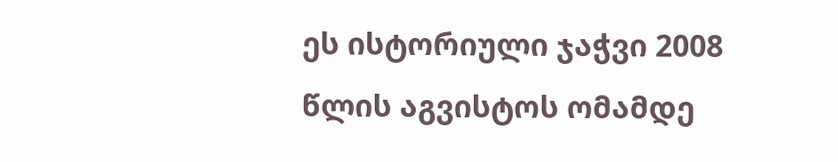ეს ისტორიული ჯაჭვი 2008 წლის აგვისტოს ომამდე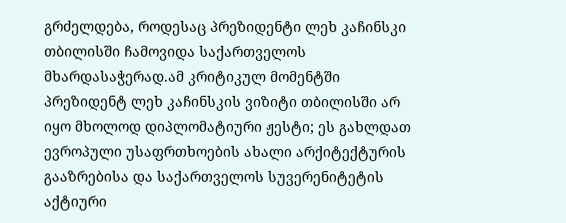გრძელდება, როდესაც პრეზიდენტი ლეხ კაჩინსკი თბილისში ჩამოვიდა საქართველოს მხარდასაჭერად.ამ კრიტიკულ მომენტში პრეზიდენტ ლეხ კაჩინსკის ვიზიტი თბილისში არ იყო მხოლოდ დიპლომატიური ჟესტი; ეს გახლდათ ევროპული უსაფრთხოების ახალი არქიტექტურის გააზრებისა და საქართველოს სუვერენიტეტის აქტიური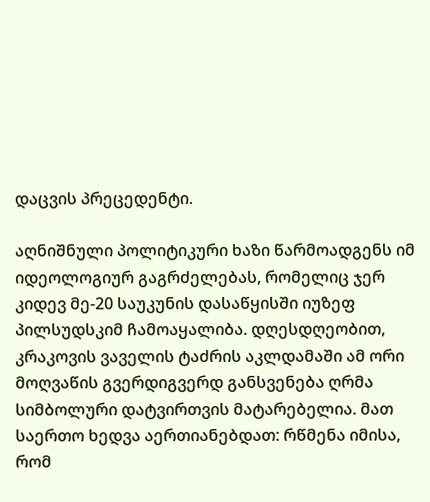დაცვის პრეცედენტი.

აღნიშნული პოლიტიკური ხაზი წარმოადგენს იმ იდეოლოგიურ გაგრძელებას, რომელიც ჯერ კიდევ მე-20 საუკუნის დასაწყისში იუზეფ პილსუდსკიმ ჩამოაყალიბა. დღესდღეობით, კრაკოვის ვაველის ტაძრის აკლდამაში ამ ორი მოღვაწის გვერდიგვერდ განსვენება ღრმა სიმბოლური დატვირთვის მატარებელია. მათ საერთო ხედვა აერთიანებდათ: რწმენა იმისა, რომ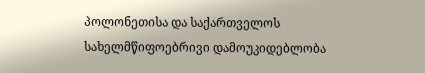პოლონეთისა და საქართველოს სახელმწიფოებრივი დამოუკიდებლობა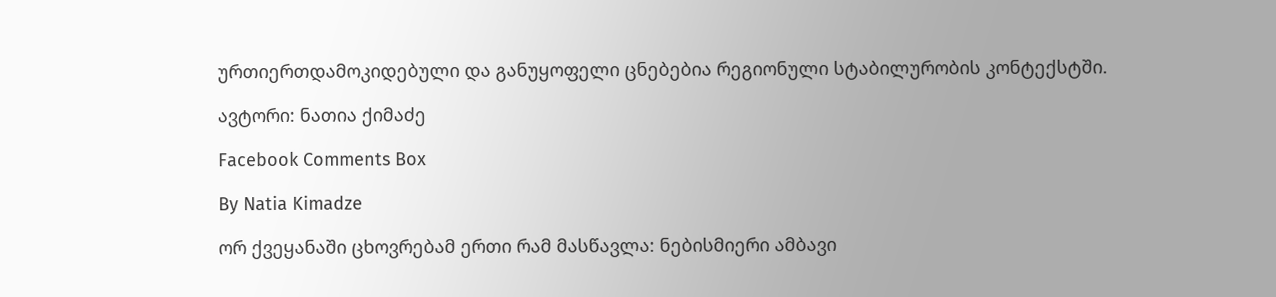ურთიერთდამოკიდებული და განუყოფელი ცნებებია რეგიონული სტაბილურობის კონტექსტში.

ავტორი: ნათია ქიმაძე

Facebook Comments Box

By Natia Kimadze

ორ ქვეყანაში ცხოვრებამ ერთი რამ მასწავლა: ნებისმიერი ამბავი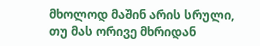მხოლოდ მაშინ არის სრული, თუ მას ორივე მხრიდან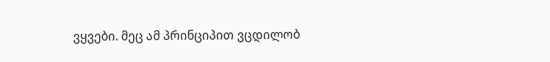ვყვები. მეც ამ პრინციპით ვცდილობ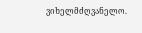ვიხელმძღვანელო.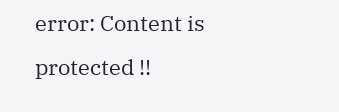error: Content is protected !!